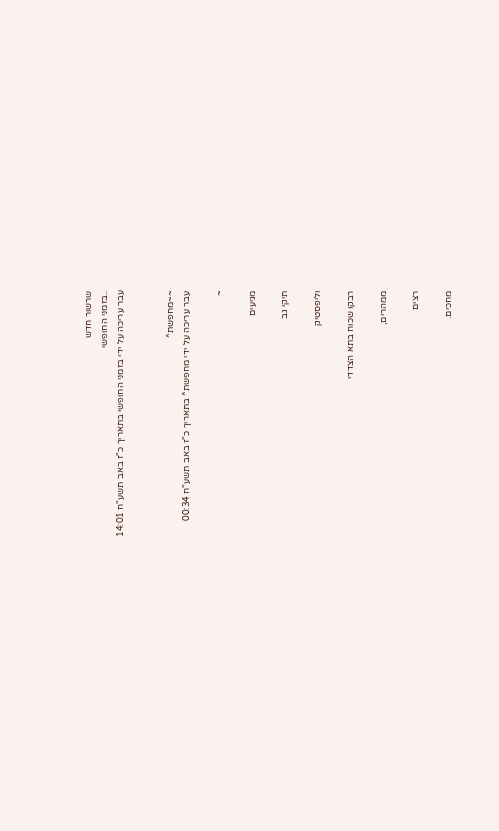שרשור חדש
..בזמני החופשי
עבר עריכה על ידי בזמני החופשי בתאריך כ"ז באב תשע"ח 14:01


~~מחפשת^
עבר עריכה על ידי מחפשת^ בתאריך כ"ז באב תשע"ח 00:34

~

מגיעים

תיקי גב

וליפסטיק

רבקו שכוח בתא הצדדי

ממהרים,

רצים

מחכים.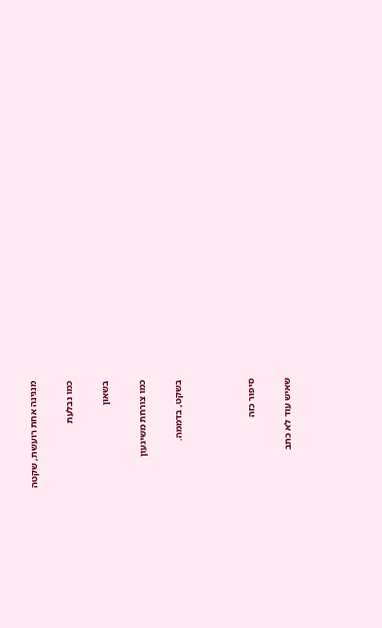מנגינה אחת רועשת, שקטה

כמו נבלעת

בשאון

כמו צורחת משיגעון

בשקט, בדממה.



סיפור כזה

שאיש עוד לא כתב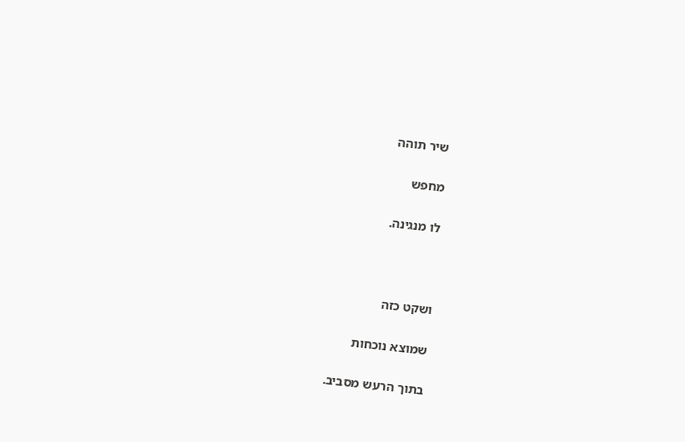שיר תוהה

מחפש

לו מנגינה.



ושקט כזה

שמוצא נוכחות

בתוך הרעש מסביב.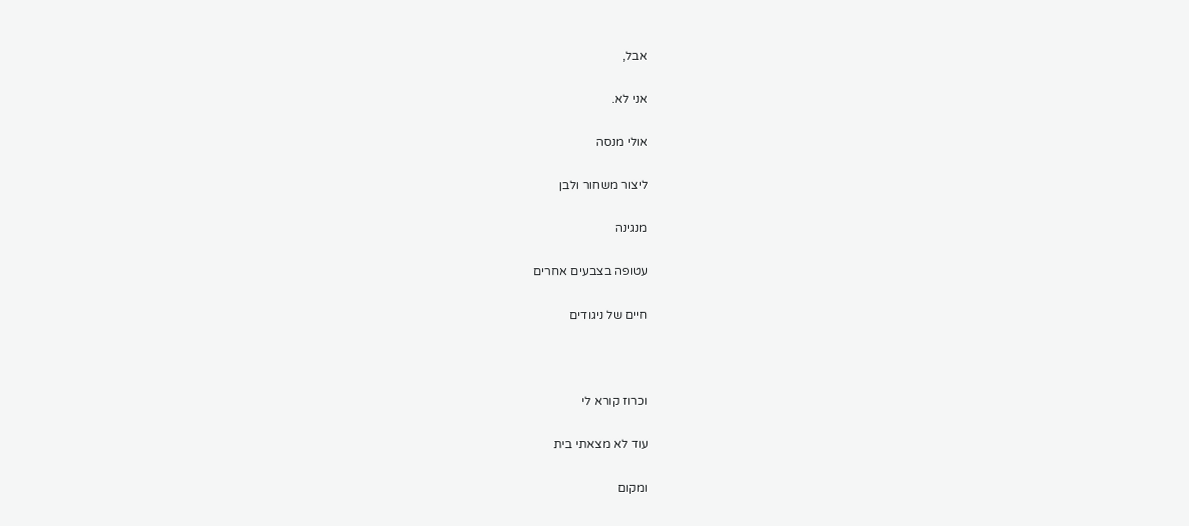אבל,

אני לא.

אולי מנסה

ליצור משחור ולבן

מנגינה

עטופה בצבעים אחרים

חיים של ניגודים



וכרוז קורא לי

עוד לא מצאתי בית

ומקום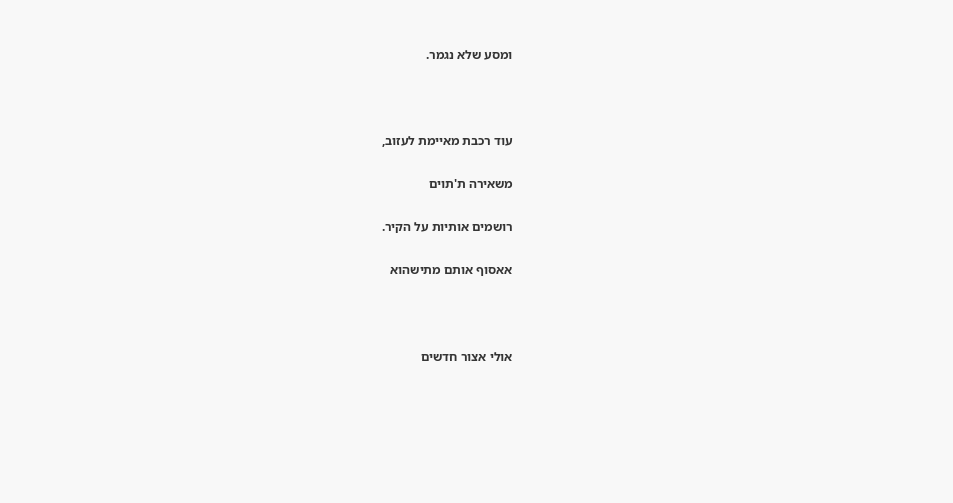ומסע שלא נגמר.



עוד רכבת מאיימת לעזוב,

משאירה ת'תוים

רושמים אותיות על הקיר.

אאסוף אותם מתישהוא



אולי אצור חדשים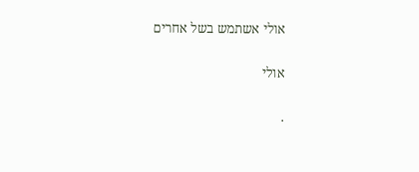אולי אשתמש בשל אחרים

אולי

.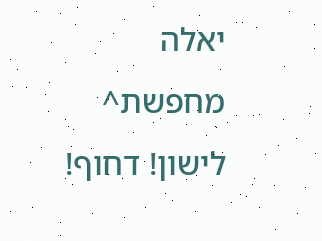יאלה מחפשת^ לישון! דחוף!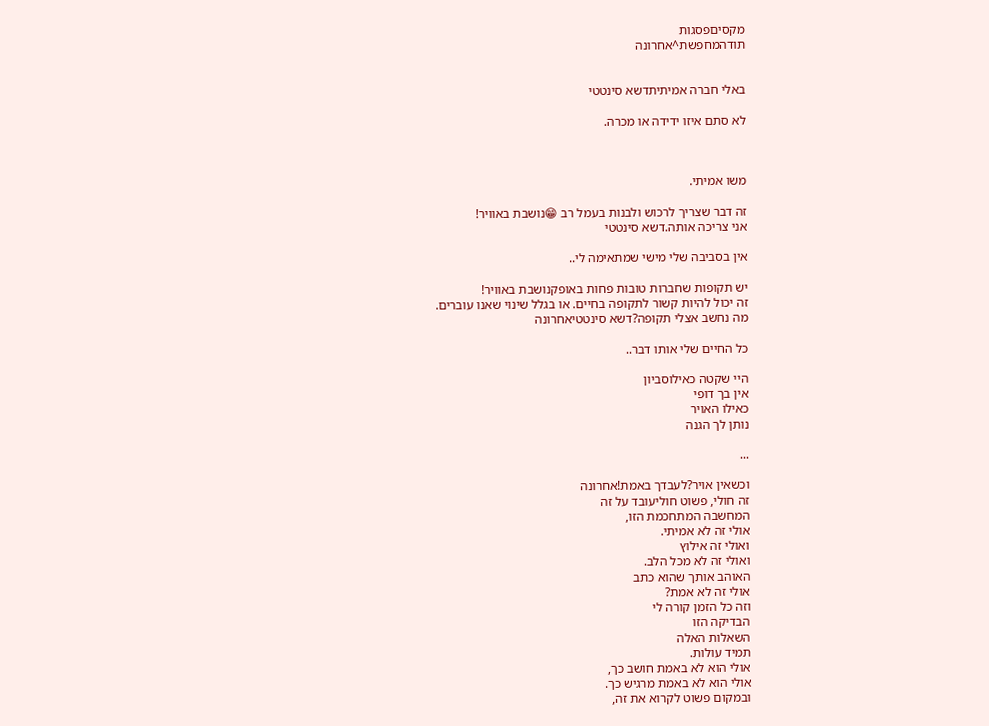מקסיםפסגות
תודהמחפשת^אחרונה


באלי חברה אמיתיתדשא סינטטי

לא סתם איזו ידידה או מכרה.



משו אמיתי.

זה דבר שצריך לרכוש ולבנות בעמל רב 😁נושבת באוויר!
אני צריכה אותה.דשא סינטטי

אין בסביבה שלי מישי שמתאימה לי..

יש תקופות שחברות טובות פחות באופקנושבת באוויר!
זה יכול להיות קשור לתקופה בחיים. או בגלל שינוי שאנו עוברים.
מה נחשב אצלי תקופה?דשא סינטטיאחרונה

כל החיים שלי אותו דבר..

היי שקטה כאילוסביון
אין בך דופי
כאילו האויר
נותן לך הגנה

...

וכשאין אויר?לעבדך באמת!אחרונה
זה חולי, פשוט חוליעובד על זה
המחשבה המתחכמת הזו,
אולי זה לא אמיתי.
ואולי זה אילוץ
ואולי זה לא מכל הלב.
האוהב אותך שהוא כתב
אולי זה לא אמת?
וזה כל הזמן קורה לי
הבדיקה הזו
השאלות האלה
תמיד עולות.
אולי הוא לא באמת חושב כך,
אולי הוא לא באמת מרגיש כך.
ובמקום פשוט לקרוא את זה,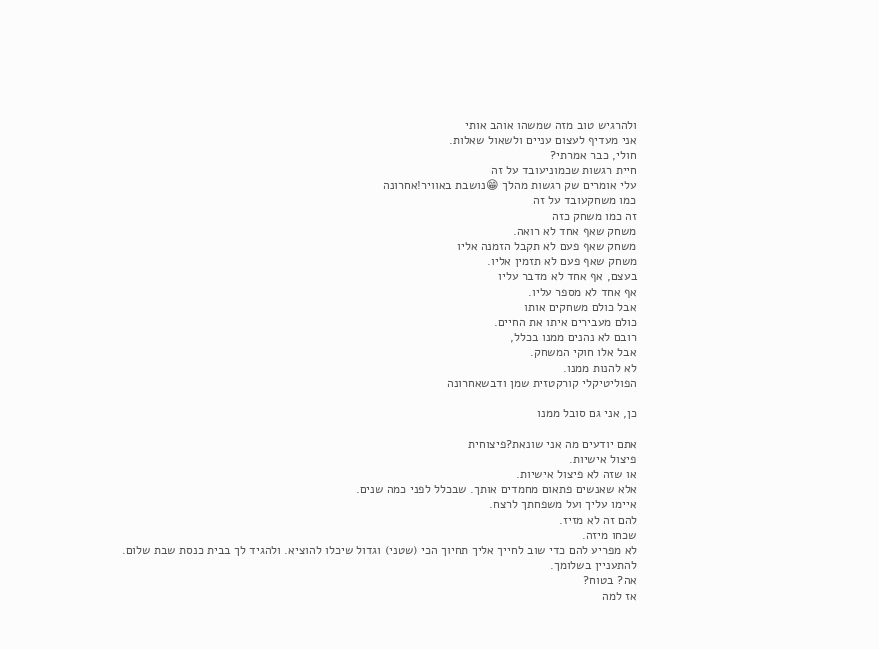ולהרגיש טוב מזה שמשהו אוהב אותי
אני מעדיף לעצום עניים ולשאול שאלות.
חולי, כבר אמרתי?
חיית רגשות שכמוניעובד על זה
עלי אומרים שק רגשות מהלך 😁נושבת באוויר!אחרונה
כמו משחקעובד על זה
זה כמו משחק כזה
משחק שאף אחד לא רואה.
משחק שאף פעם לא תקבל הזמנה אליו
משחק שאף פעם לא תזמין אליו.
בעצם, אף אחד לא מדבר עליו
אף אחד לא מספר עליו.
אבל כולם משחקים אותו
כולם מעבירים איתו את החיים.
רובם לא נהנים ממנו בכלל,
אבל אלו חוקי המשחק.
לא להנות ממנו.
הפוליטיקלי קורקטזית שמן ודבשאחרונה

כן, אני גם סובל ממנו

אתם יודעים מה אני שונאת?פיצוחית
פיצול אישיות.
או שזה לא פיצול אישיות.
אלא שאנשים פתאום מחמדים אותך. שבכלל לפני כמה שנים.
איימו עליך ועל משפחתך לרצח.
להם זה לא מזיז.
שכחו מיזה.
לא מפריע להם כדי שוב לחייך אליך תחיוך הכי (שטני) וגדול שיכלו להוציא. ולהגיד לך בבית כנסת שבת שלום.
להתעניין בשלומך.
אה? בטוח?
אז למה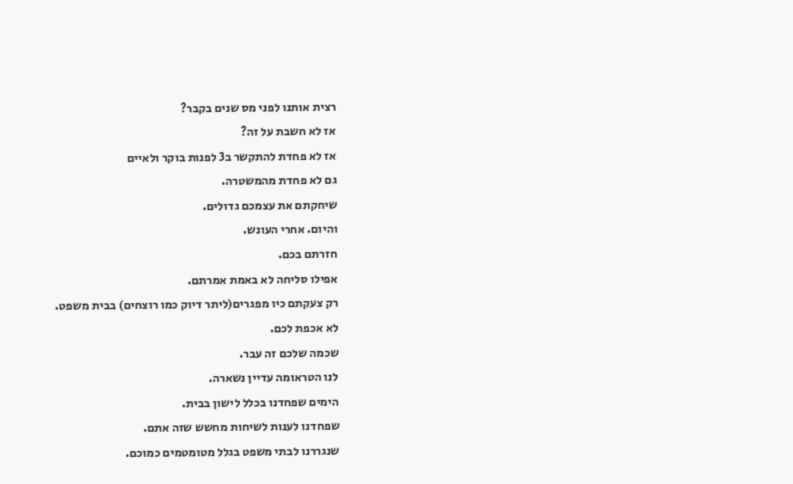רצית אותנו לפני מס שנים בקבר?
אז לא חשבת על זה?
אז לא פחדת להתקשר ב3 לפנות בוקר ולאיים
גם לא פחדת מהמשטרה.
שיחקתם את עצמכם גדולים.
והיום. אחרי העונש.
חזרתם בכם.
אפילו סליחה לא באמת אמרתם.
רק צעקתם כיו מפגרים(ליתר דיוק כמו רוצחים) בבית משפט.
לא אכפת לכם.
שכמה שלכם זה עבר.
לנו הטראומה עדיין נשארה.
הימים שפחדנו בכלל לישון בבית.
שפחדנו לענות לשיחות מחשש שזה אתם.
שנגררנו לבתי משפט בגלל מטומטמים כמוכם.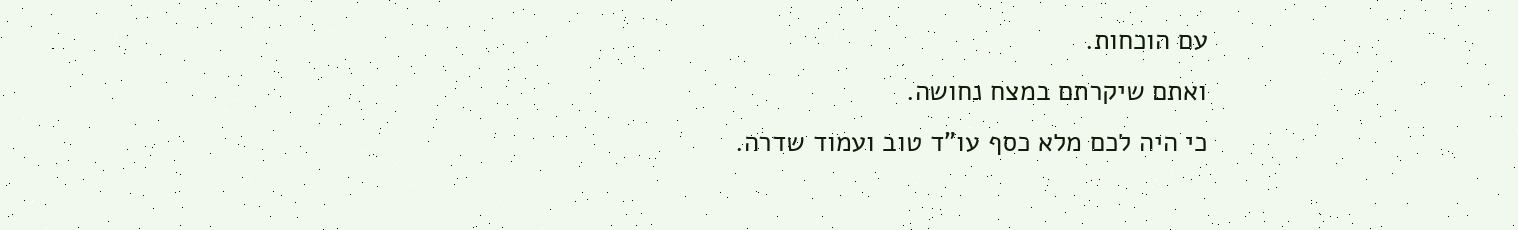עם הוכחות.
ואתם שיקרתם במצח נחושה.
כי היה לכם מלא כסף עו"ד טוב ועמוד שדרה.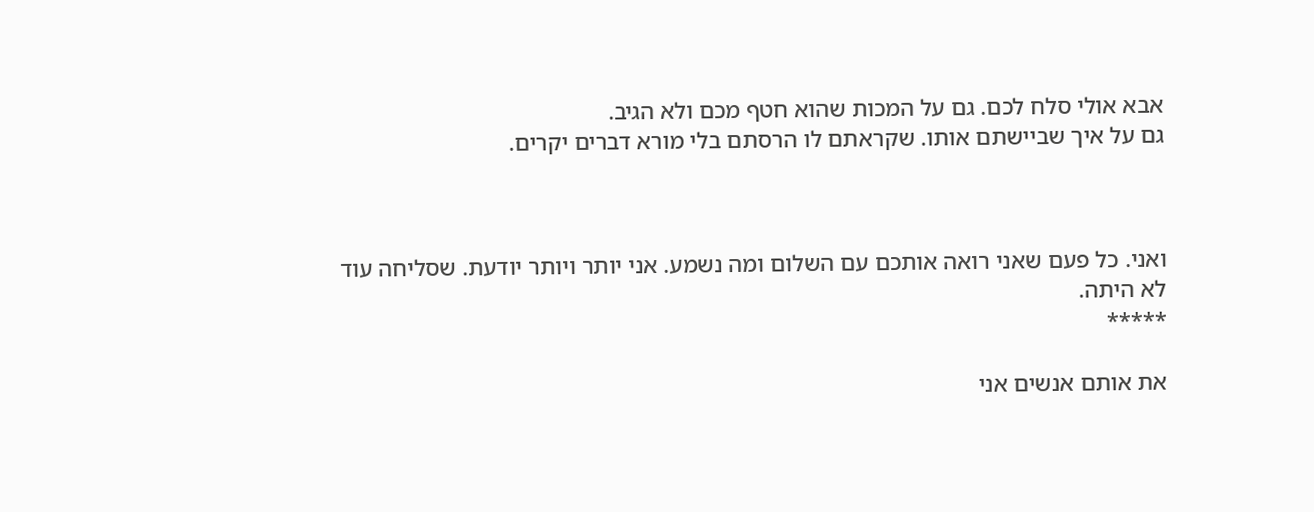אבא אולי סלח לכם. גם על המכות שהוא חטף מכם ולא הגיב.
גם על איך שביישתם אותו. שקראתם לו הרסתם בלי מורא דברים יקרים.



ואני. כל פעם שאני רואה אותכם עם השלום ומה נשמע. אני יותר ויותר יודעת. שסליחה עוד לא היתה.
*****

את אותם אנשים אני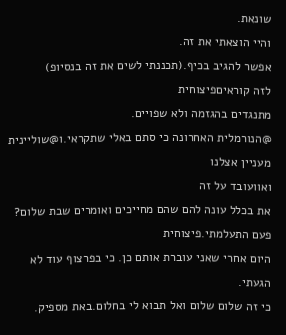שונאת.
והיי הוצאתי את זה.
אפשר להגיב בכיף.(תכננתי לשים את זה בנסיופ)
לזה קוראיםפיצוחית
מתנגדים בהגזמה ולא שפויים.
@הנורמלית האחרונה כי סתם באלי שתקראי.ו@שוליינית מעניין אצלנו
ואוועובד על זה
את בכלל עונה להם שהם מחייכים ואומרים שבת שלום?
פעם התעלמתי.פיצוחית
היום אחרי שאני עוברת אותם כן. כי בפרצוף עוד לא הגעתי.
כי זה שלום שלום ואל תבוא לי בחלום.באת מספיק.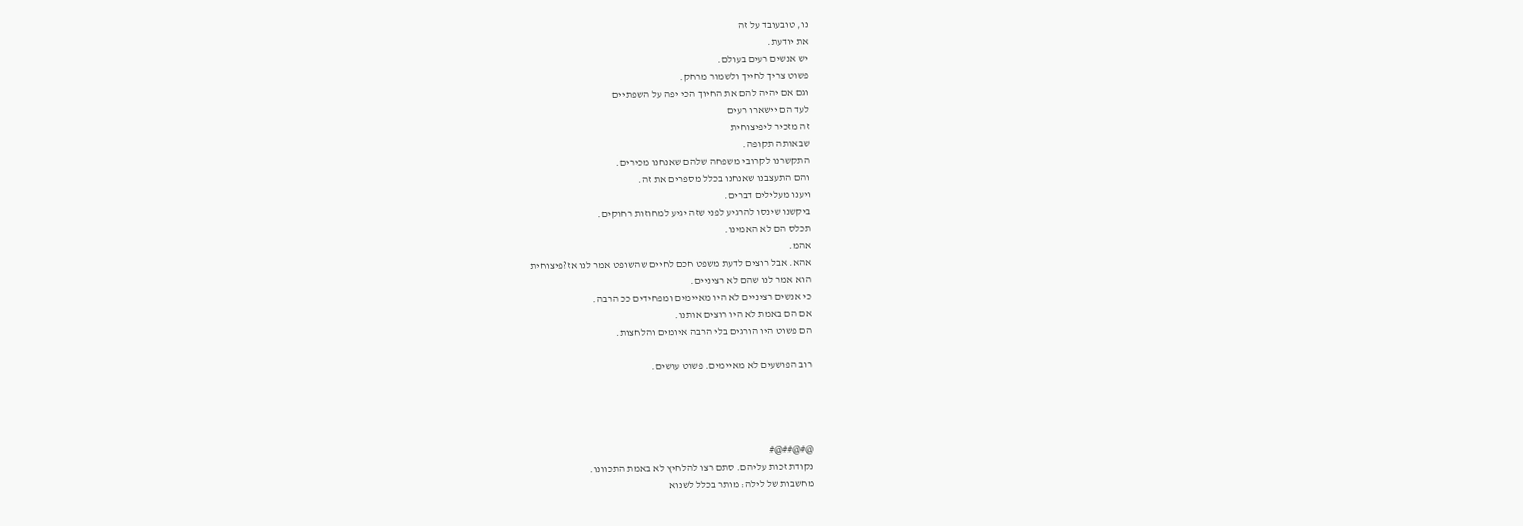נו, טובעובד על זה
את יודעת.
יש אנשים רעים בעולם.
פשוט צריך לחייך ולשמור מרחק.
וגם אם יהיה להם את החיוך הכי יפה על השפתיים
לעד הם יישארו רעים
זה מזכיר ליפיצוחית
שבאותה תקופה.
התקשרנו לקרובי משפחה שלהם שאנחנו מכירים.
והם התעצבנו שאנחנו בכלל מספרים את זה.
ויענו מעלילים דברים.
ביקשנו שינסו להרגיע לפני שזה יגיע למחוזות רחוקים.
תכלס הם לא האמינו.
אהמ.
אהא. אבל רוצים לדעת משפט חכם לחיים שהשופט אמר לנו אז?פיצוחית
הוא אמר לנו שהם לא רציניים.
כי אנשים רציניים לא היו מאיימים ומפחידים ככ הרבה.
אם הם באמת לא היו רוצים אותנו.
הם פשוט היו הורגים בלי הרבה איומים והלחצות.

רוב הפושעים לא מאיימים. פשוט עושים.




@#@##@#
נקודת זכות עליהם. סתם רצו להלחיץ לא באמת התכוונו.
מחשבות של לילה: מותר בכלל לשנוא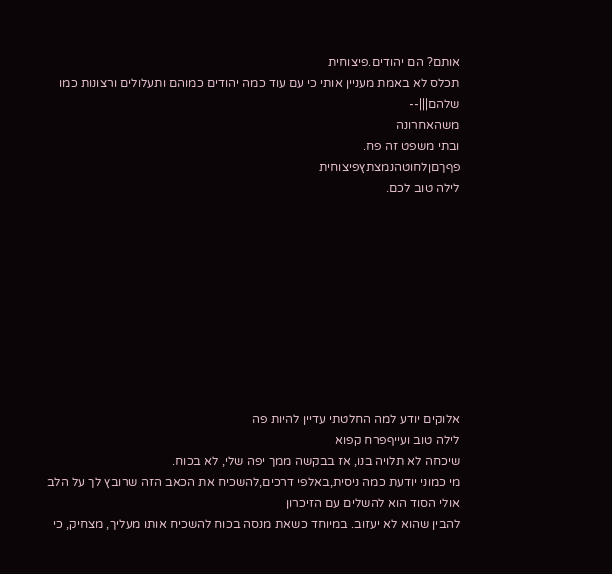אותם? הם יהודים.פיצוחית
תכלס לא באמת מעניין אותי כי עם עוד כמה יהודים כמוהם ותעלולים ורצונות כמו שלהם|||--
משהאחרונה
ובתי משפט זה פח.
פףךםןלחוטהנמצתץפיצוחית
לילה טוב לכם.










אלוקים יודע למה החלטתי עדיין להיות פה
לילה טוב ועייףפרח קפוא
שיכחה לא תלויה בנו, אז בבקשה ממך יפה שלי, לא בכוח.
מי כמוני יודעת כמה ניסית,באלפי דרכים,להשכיח את הכאב הזה שרובץ לך על הלב
אולי הסוד הוא להשלים עם הזיכרון
להבין שהוא לא יעזוב. במיוחד כשאת מנסה בכוח להשכיח אותו מעליך, מצחיק, כי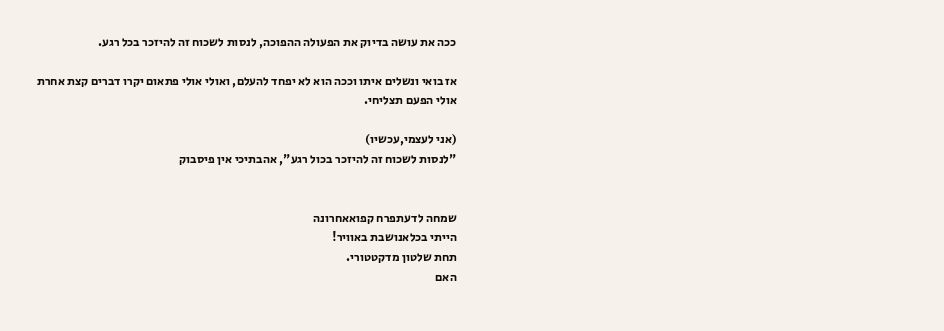ככה את עושה בדיוק את הפעולה ההפוכה, לנסות לשכוח זה להיזכר בכל רגע.

אז בואי ונשלים איתו וככה הוא לא יפחד להעלם, ואולי אולי פתאום יקרו דברים קצת אחרת
אולי הפעם תצליחי.

(אני לעצמי,עכשיו)
"לנסות לשכוח זה להיזכר בכול רגע", אהבתיכי אין פיסבוק


שמחה לדעתפרח קפואאחרונה
הייתי בכלאנושבת באוויר!
תחת שלטון מדקטטורי.
האם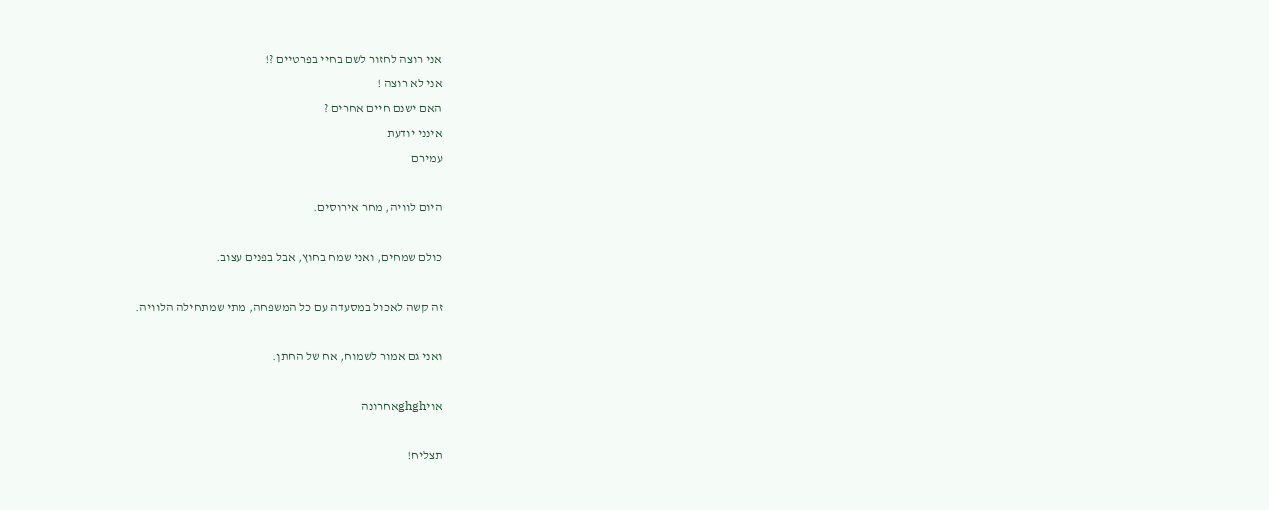אני רוצה לחזור לשם בחיי בפרטיים ?!
אני לא רוצה !
האם ישנם חיים אחרים ?
אינני יודעת
עמירם

היום לוויה, מחר אירוסים.

כולם שמחים, ואני שמח בחוץ, אבל בפנים עצוב.

זה קשה לאכול במסעדה עם כל המשפחה, מתי שמתחילה הלוויה.

ואני גם אמור לשמוח, אח של החתן.

אויghghאחרונה

תצליח!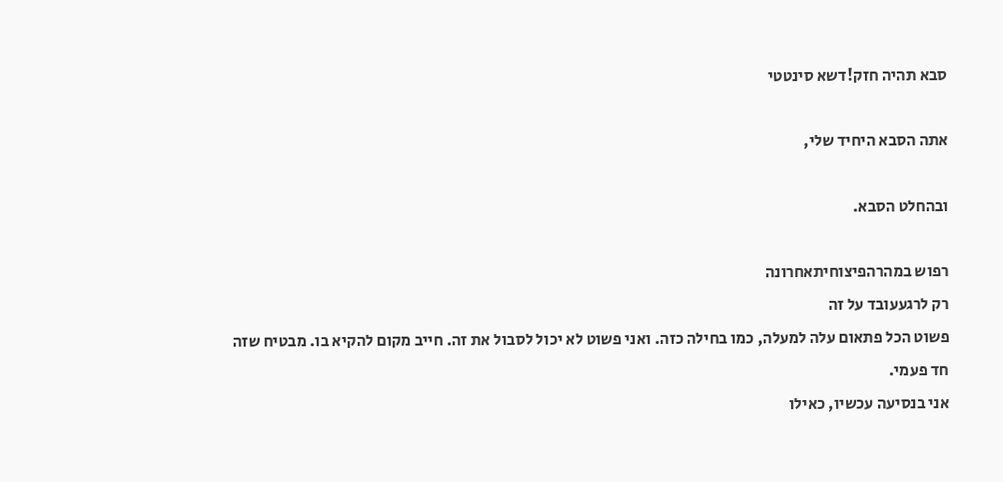סבא תהיה חזק!דשא סינטטי

אתה הסבא היחיד שלי,

ובהחלט הסבא.

רפוש במהרהפיצוחיתאחרונה
רק לרגעעובד על זה
פשוט הכל פתאום עלה למעלה, כמו בחילה כזה. ואני פשוט לא יכול לסבול את זה. חייב מקום להקיא בו. מבטיח שזה חד פעמי.
אני בנסיעה עכשיו, כאילו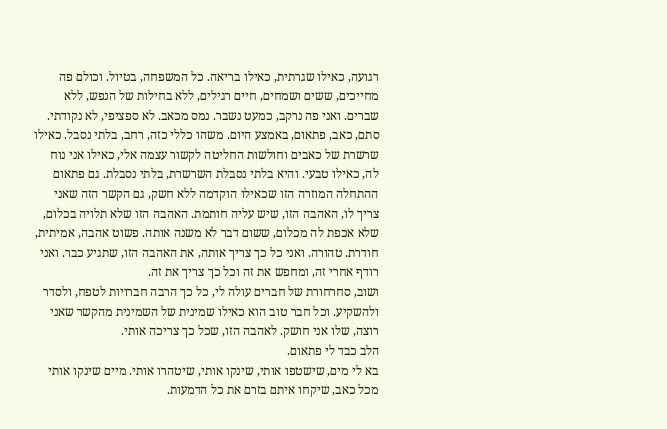רגועה, כאילו שגרתית, כאילו בריאה. כל המשפחה, בטיול. וכולם פה מחייכים, ששים ושמחים, חיים רגילים, ללא בחילות של הנפש, ללא שברים. ואני פה נרקב, כמעט נשבר. נמס מכאב. לא ספציפי, לא נקודתי. סתם, כאב, פתאום, באמצע היום. משהו כללי כזה, רחב, בלתי נסבל. כאילו שרשרת של כאבים וחולשות החליטה לקשור עצמה אלי, כאילו אני נוח לה, כאילו טבעי. והיא בלתי נסבלת השרשרת, בלתי נסבלת. גם פתאום ההתחלה המוזרה הזו שכאילו הוקדמה ללא חשק, גם הקשר הזה שאני צריך לו, האהבה הזו, שיש עליה חותמת. האהבה הזו שלא תלויה בכלום, שלא אכפת לה מכלום, ששום דבר לא משנה אותה. פשוט אהבה, אמיתית, חודרת. טהורה. ואני כל כך צריך אותה, את האהבה הזו, שתגיע כבר. ואני רודף אחרי זה, ומחפש את זה וכל כך צריך את זה.
ושוב, סחרחורת של חברים עולה לי, כל כך הרבה חברויות לטפח, ולסדר ולהשקיע. וכל חבר טוב הוא כאילו שמינית של השמינית מהקשר שאני רוצה, שלו אני חושק. לאהבה הזו, שכל כך צריכה אותי.
הלב כבד לי פתאום.
בא לי מים, שישטפו אותי, שינקו אותי, שיטהרו אותי. מיים שינקו אותי מכל כאב, שיקחו איתם בזרם את כל הדמעות.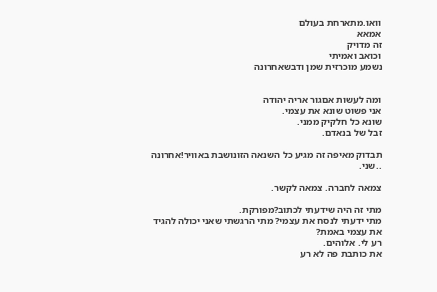וואו.מתארחת בעולם
אמאא
זה מדויק
וכואב ואמיתי
נשמע מוכרזית שמן ודבשאחרונה


ומה לעשות אםגור אריה יהודה
אני פשוט שונא את עצמי.
שונא כל חלקיק ממני.
זבל של בנאדם.

תבדוק מאיפה זה מגיע כל השנאה הזונושבת באוויר!אחרונה
..שני.

צמאה לחברה. צמאה לקשר.

מתי זה היה שידעתי לכתוב?מפורקת.
מתי ידעתי לנסח את עצמי? מתי הרגשתי שאני יכולה להגיד את עצמי באמת?
רע לי. אלוהים.
את כותבת פה לא רע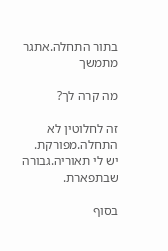בתור התחלה.אתגר מתמשך

מה קרה לך?

זה לחלוטין לא התחלה.מפורקת.
יש לי תאוריה.גבורה שבתפארת.

בסוף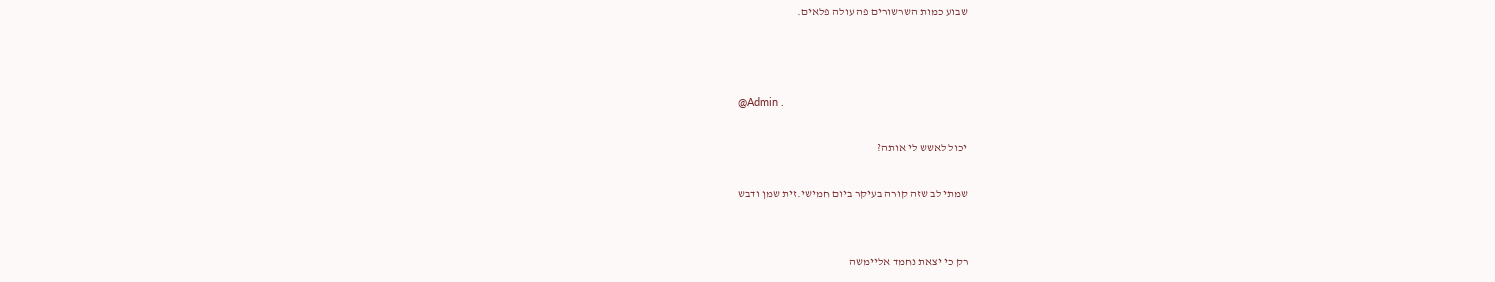שבוע כמות השרשורים פה עולה פלאים.



@Admin .

יכול לאשש לי אותה?

שמתי לב שזה קורה בעיקר ביום חמישי.זית שמן ודבש


רק כי יצאת נחמד אליימשה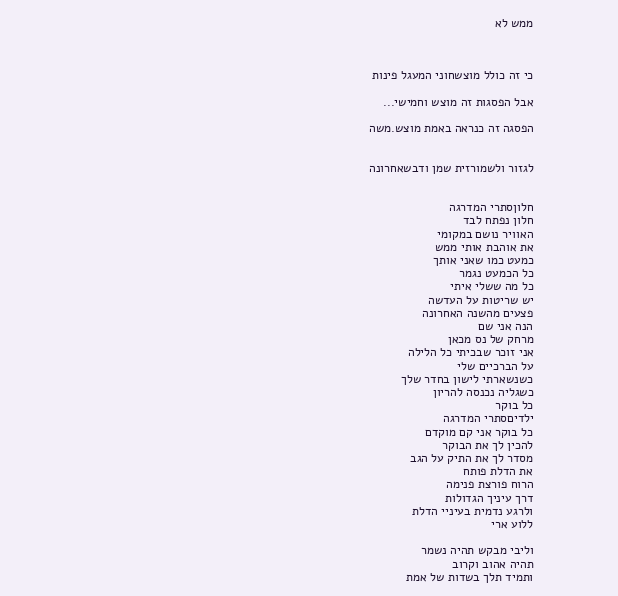ממש לא



כי זה כולל מוצשחוני המעגל פינות

אבל הפסגות זה מוצש וחמישי...

הפסגה זה כנראה באמת מוצש.משה


לגזור ולשמורזית שמן ודבשאחרונה


חלוןסתרי המדרגה
חלון נפתח לבד
האוויר נושם במקומי
את אוהבת אותי ממש
כמעט כמו שאני אותך
כל הכמעט נגמר
כל מה ששלי איתי
יש שריטות על העדשה
פצעים מהשנה האחרונה
הנה אני שם
מרחק של נס מכאן
אני זוכר שבכיתי כל הלילה
על הברכיים שלי
כשנשארתי לישון בחדר שלך
כשגליה נכנסה להריון
כל בוקר
ילדיםסתרי המדרגה
כל בוקר אני קם מוקדם
להכין לך את הבוקר
מסדר לך את התיק על הגב
את הדלת פותח
הרוח פורצת פנימה
דרך עיניך הגדולות
ולרגע נדמית בעיניי הדלת
ללוע ארי

וליבי מבקש תהיה נשמר
תהיה אהוב וקרוב
ותמיד תלך בשדות של אמת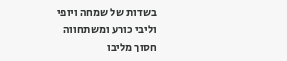בשדות של שמחה ויופי
וליבי כורע ומשתחווה
חסוך מליבו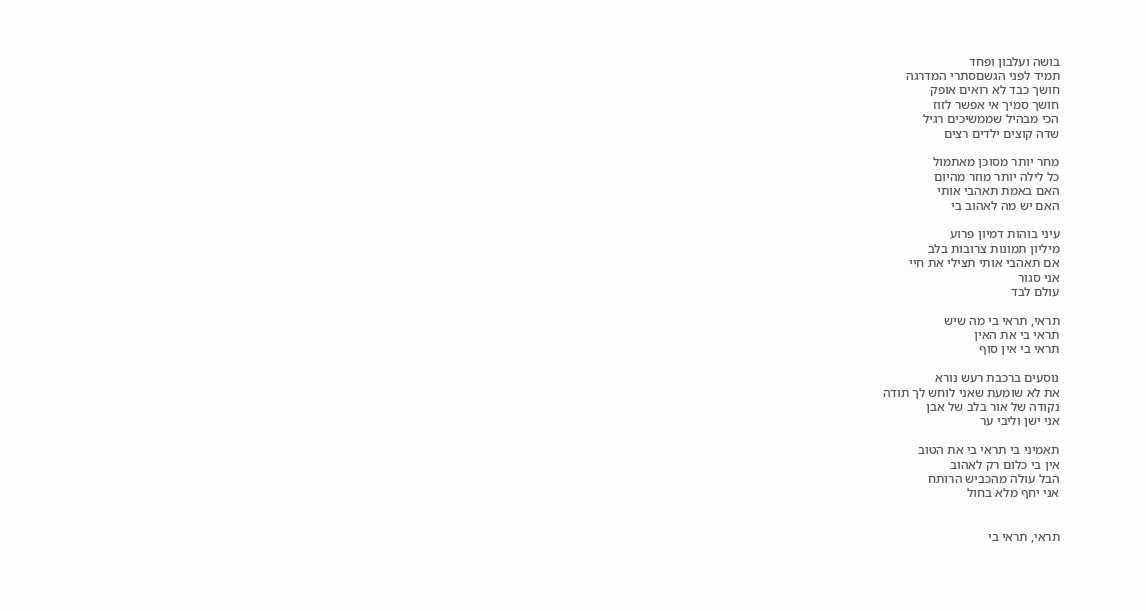בושה ועלבון ופחד
תמיד לפני הגשםסתרי המדרגה
חושך כבד לא רואים אופק
חושך סמיך אי אפשר לזוז
הכי מבהיל שממשיכים רגיל
שדה קוצים ילדים רצים

מחר יותר מסוכן מאתמול
כל לילה יותר מוזר מהיום
האם באמת תאהבי אותי
האם יש מה לאהוב בי

עיני בוהות דמיון פרוע
מיליון תמונות צרובות בלב
אם תאהבי אותי תצילי את חיי
אני סגור
עולם לבד

תראי, תראי בי מה שיש
תראי בי את האין
תראי בי אין סוף

נוסעים ברכבת רעש נורא
את לא שומעת שאני לוחש לך תודה
נקודה של אור בלב של אבן
אני ישן וליבי ער

תאמיני בי תראי בי את הטוב
אין בי כלום רק לאהוב
הבל עולה מהכביש הרותח
אני יחף מלא בחול


תראי, תראי בי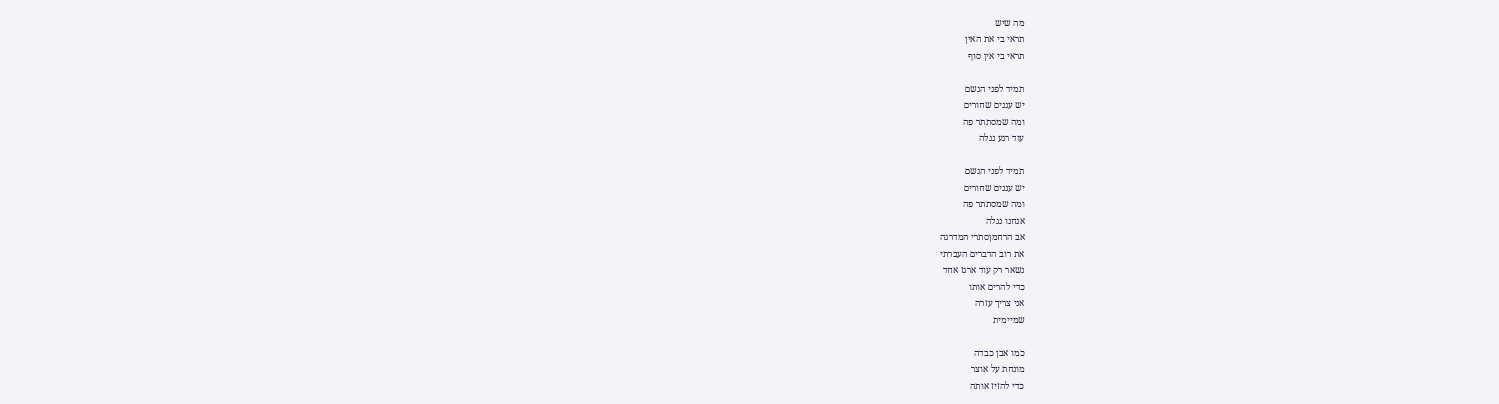מה שיש
תראי בי את האין
תראי בי אין סוף

תמיד לפני הגשם
יש עננים שחורים
ומה שמסתתר פה
עוד רגע נגלה

תמיד לפני הגשם
יש עננים שחורים
ומה שמסתתר פה
אנחנו נגלה
אב הרחמןסתרי המדרגה
את רוב הדברים העברתי
נשאר רק עוד ארגז אחד
כדי להרים אותו
אני צריך עזרה
שמיימית

כמו אבן כבדה
מונחת על אוצר
כדי להזיז אותה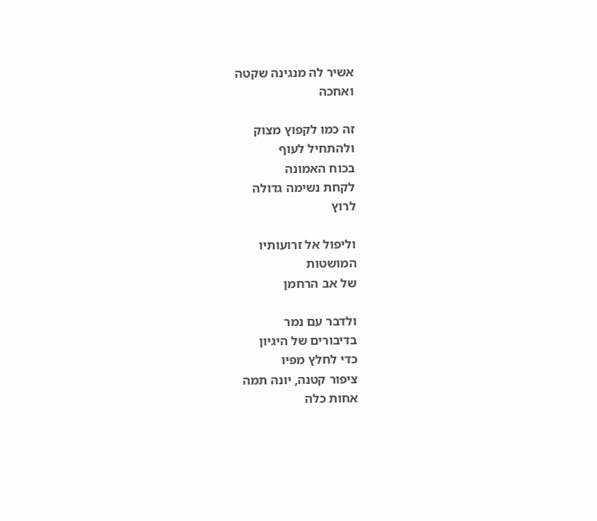אשיר לה מנגינה שקטה
ואחכה

זה כמו לקפוץ מצוק
ולהתחיל לעוף
בכוח האמונה
לקחת נשימה גדולה
לרוץ

וליפול אל זרועותיו
המושטות
של אב הרחמן

ולדבר עם נמר
בדיבורים של היגיון
כדי לחלץ מפיו
ציפור קטנה, יונה תמה
אחות כלה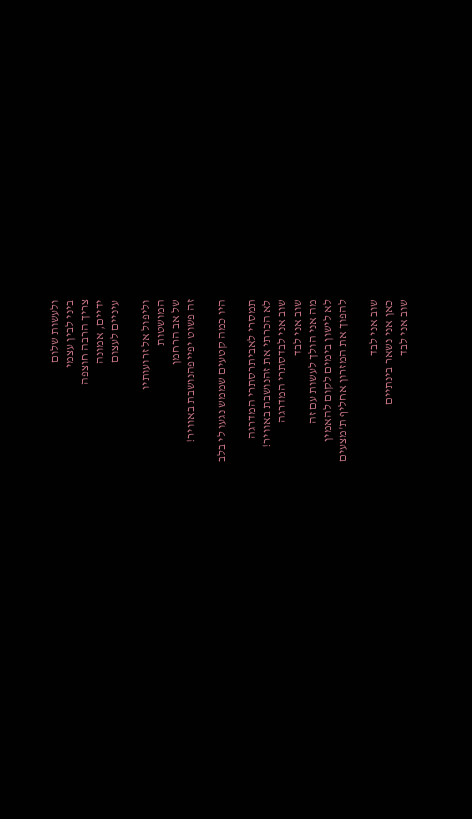ולעשות שלום
ביני לבין עצמי
צריך הרבה חוצפה
ידיים, אמונה
עיניים לעצום

וליפול אל זרועותיו
המושטות
של אב הרחמן
זה פשוט יפייפהנושבת באוויר!

היו כמה קטעים שממש נגעו לי בלב

תמסרי לאביתרסתרי המדרגה
לא הכרתי את זהנושבת באוויר!
שוב אני לבדסתרי המדרגה
שוב אני לבד
מה אני הולך לעשות עם זה
לא לישון בימים לקום להאמין
להפוך את המזרון אחליף ת'מצעים

שוב אני לבד
כאן אני נשאר בינתיים
שוב אני לבד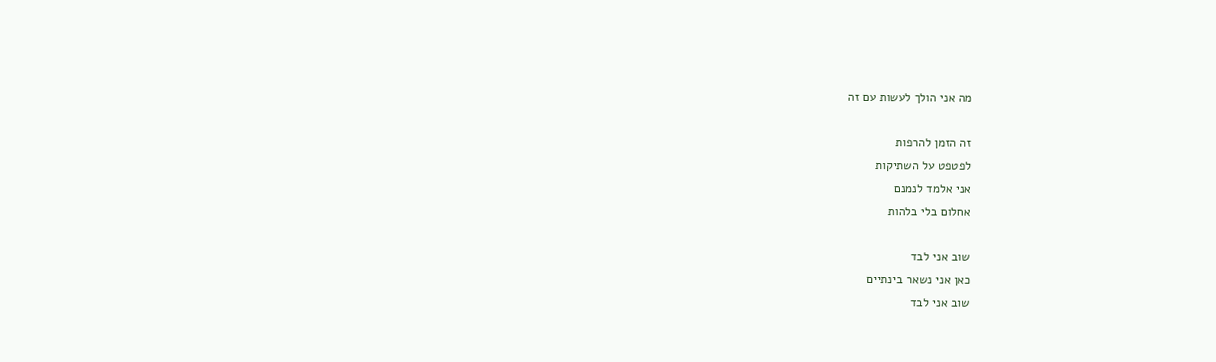מה אני הולך לעשות עם זה

זה הזמן להרפות
לפטפט על השתיקות
אני אלמד לנמנם
אחלום בלי בלהות

שוב אני לבד
כאן אני נשאר בינתיים
שוב אני לבד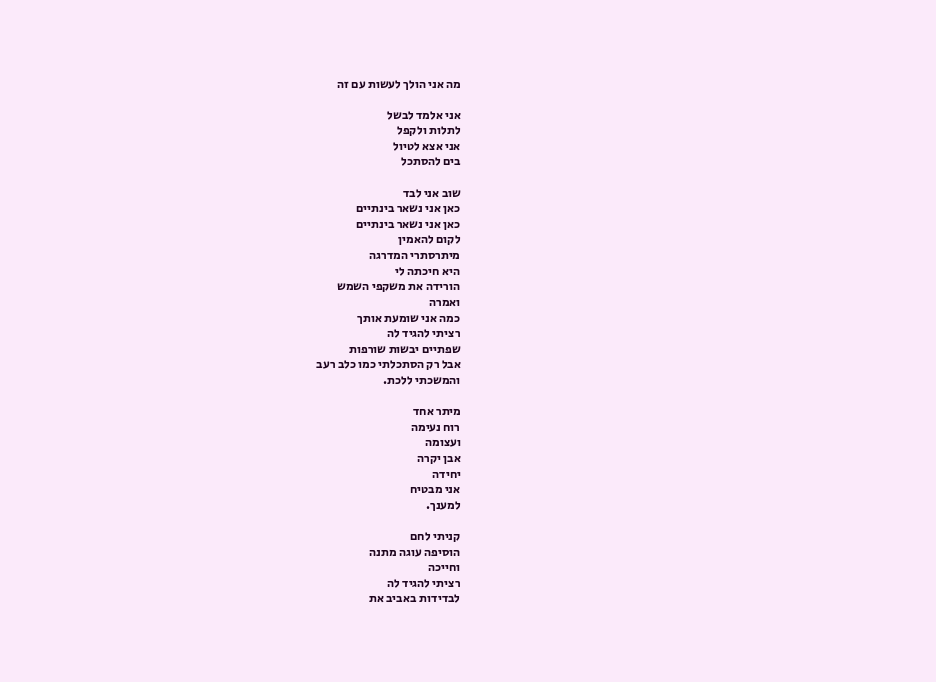מה אני הולך לעשות עם זה

אני אלמד לבשל
לתלות ולקפל
אני אצא לטיול
בים להסתכל

שוב אני לבד
כאן אני נשאר בינתיים
כאן אני נשאר בינתיים
לקום להאמין
מיתרסתרי המדרגה
היא חיכתה לי
הורידה את משקפי השמש
ואמרה
כמה אני שומעת אותך
רציתי להגיד לה
שפתיים יבשות שורפות
אבל רק הסתכלתי כמו כלב רעב
והמשכתי ללכת.

מיתר אחד
רוח נעימה
ועצומה
אבן יקרה
יחידה
אני מבטיח
למענך.

קניתי לחם
הוסיפה עוגה מתנה
וחייכה
רציתי להגיד לה
לבדידות באביב את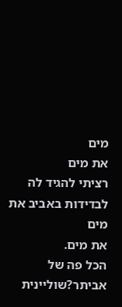מים
את מים
רציתי להגיד לה
לבדידות באביב את מים
את מים.
הכל פה של אביתר?שוליינית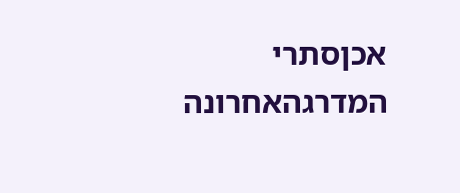אכןסתרי המדרגהאחרונה